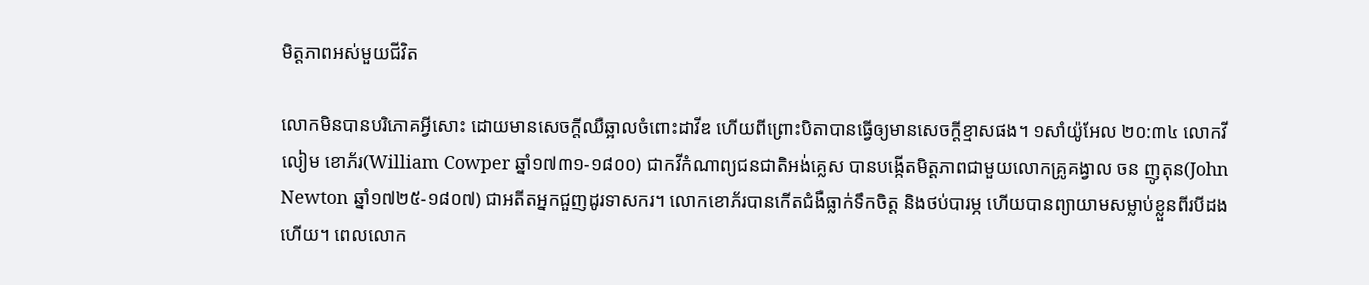មិត្តភាពអស់មួយជីវិត

លោកមិនបានបរិភោគអ្វីសោះ ដោយមានសេចក្តីឈឺឆ្អាលចំពោះដាវីឌ ហើយពីព្រោះបិតាបានធ្វើឲ្យមានសេចក្តីខ្មាសផង។ ១សាំយ៉ូអែល ២០:៣៤ លោកវីលៀម ខោភ័រ(William Cowper ឆ្នាំ១៧៣១-១៨០០) ជាកវីកំណាព្យជនជាតិអង់គ្លេស បានបង្កើតមិត្តភាពជាមួយលោកគ្រូគង្វាល ចន ញូតុន(John Newton ឆ្នាំ១៧២៥-១៨០៧) ជាអតីតអ្នកជួញដូរទាសករ។ លោកខោភ័របានកើតជំងឺធ្លាក់ទឹកចិត្ត និងថប់បារម្ភ ហើយបានព្យាយាមសម្លាប់ខ្លួនពីរបីដងហើយ។ ពេលលោក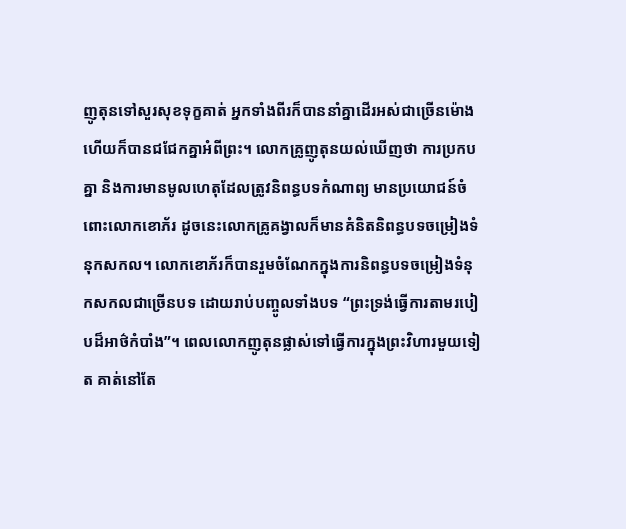ញូតុនទៅសួរសុខទុក្ខគាត់ អ្នកទាំងពីរក៏បាននាំគ្នាដើរអស់ជាច្រើនម៉ោង ហើយក៏បានជជែកគ្នាអំពីព្រះ។ លោកគ្រូញូតុនយល់ឃើញថា ការប្រកបគ្នា និងការមានមូលហេតុដែលត្រូវនិពន្ធបទកំណាព្យ មានប្រយោជន៍ចំពោះលោកខោភ័រ ដូចនេះលោកគ្រូគង្វាលក៏មានគំនិតនិពន្ធបទចម្រៀងទំនុកសកល។ លោកខោភ័រក៏បានរួមចំណែកក្នុងការនិពន្ធបទចម្រៀងទំនុកសកលជាច្រើនបទ ដោយរាប់បញ្ចូលទាំងបទ “ព្រះទ្រង់ធ្វើការតាមរបៀបដ៏អាថ៌កំបាំង”។ ពេលលោកញូតុនផ្លាស់ទៅធ្វើការក្នុងព្រះវិហារមួយទៀត គាត់នៅតែ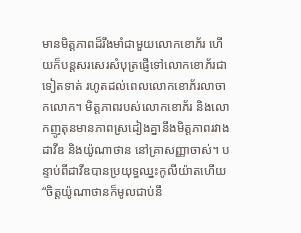មានមិត្តភាពដ៏រឹងមាំជាមួយលោកខោភ័រ ហើយក៏បន្តសរសេរសំបុត្រផ្ញើទៅលោកខោភ័រជាទៀតទាត់ រហូតដល់ពេលលោកខោភ័រលាចាកលោក។ មិត្តភាពរបស់លោកខោភ័រ និងលោកញូតុនមានភាពស្រដៀងគ្នានឹងមិត្តភាពរវាងដាវីឌ និងយ៉ូណាថាន នៅគ្រាសញ្ញាចាស់។ បន្ទាប់ពីដាវីឌបានប្រយុទ្ធឈ្នះកូលីយ៉ាតហើយ “ចិត្តយ៉ូណាថានក៏មូលជាប់នឹ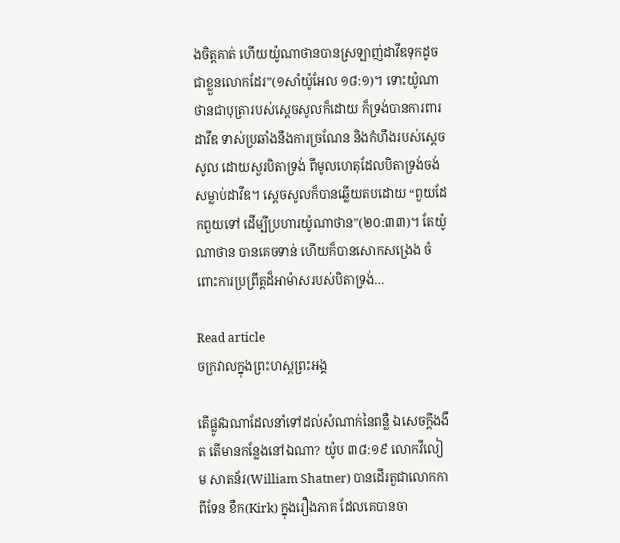ងចិត្តគាត់ ហើយយ៉ូណាថានបានស្រឡាញ់ដាវីឌទុកដូចជាខ្លួនលោកដែរ”(១សាំយ៉ូអែល ១៨:១)។ ទោះយ៉ូណាថានជាបុត្រារបស់ស្តេចសូលក៏ដោយ ក៏ទ្រង់បានការពារដាវីឌ ទាស់ប្រឆាំងនឹងការច្រណែន និងកំហឹងរបស់ស្តេចសូល ដោយសួរបិតាទ្រង់ ពីមូលហេតុដែលបិតាទ្រង់ចង់សម្លាប់ដាវីឌ។ ស្តេចសូលក៏បានឆ្លើយតបដោយ “ពួយដែកពួយទៅ ដើម្បីប្រហារយ៉ូណាថាន”(២០:៣៣)។ តែយ៉ូណាថាន បានគេចទាន់ ហើយក៏បានសោកសង្រេង ចំពោះការប្រព្រឹត្តដ៏អាម៉ាសរបស់បិតាទ្រង់…

Read article
ចក្រវាលក្នុងព្រះហស្តព្រះអង្គ

តើផ្លូវឯណាដែលនាំទៅដល់សំណាក់នៃពន្លឺ ឯសេចក្តីងងឹត តើមានកន្លែងនៅឯណា? យ៉ូប ៣៨:១៩ លោកវីលៀម សាតន័រ(William Shatner) បានដើរតួជាលោកកាពីទែន ខឺក(Kirk) ក្នុងរឿងភាគ ដែលគេបានចា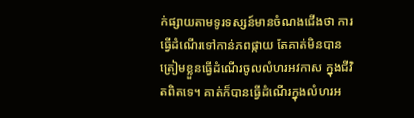ក់ផ្សាយតាមទូរទស្សន៍មានចំណងជើងថា ការធ្វើដំណើរទៅកាន់ភពផ្កាយ តែគាត់មិនបានត្រៀមខ្លួនធ្វើដំណើរចូលលំហរអវកាស ក្នុងជីវិតពិតទេ។ គាត់ក៏បានធ្វើដំណើរក្នុងលំហរអ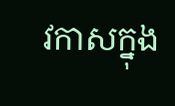វកាសក្នុង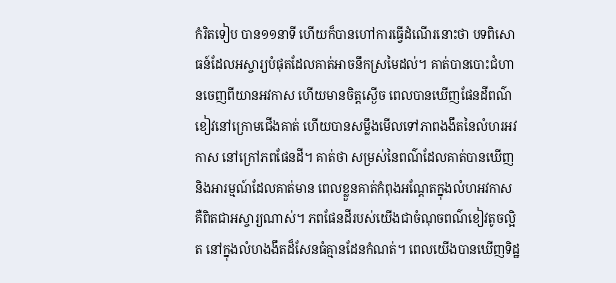កំរិតទៀប បាន១១នាទី ហើយក៏បានហៅការធ្វើដំណើរនោះថា បទពិសោធន៍ដែលអស្ចារ្យបំផុតដែលគាត់អាចនឹកស្រមៃដល់។ គាត់បានបោះជំហានចេញពីយានអវកាស ហើយមានចិត្តស្ងើច ពេលបានឃើញផែនដីពណ៌ខៀវនៅក្រោមជើងគាត់ ហើយបានសម្លឹងមើលទៅភាពងងឹតនៃលំហរអវកាស នៅក្រៅភពផែនដី។ គាត់ថា សម្រស់នៃពណ៌ដែលគាត់បានឃើញ និងអារម្មណ៍ដែលគាត់មាន ពេលខ្លួនគាត់កំពុងអណ្ដែតក្នុងលំហអវកាស គឺពិតជាអស្ចារ្យណាស់។ ភពផែនដីរបស់យើងជាចំណុចពណ៌ខៀវតូចល្អិត នៅក្នុងលំហងងឹតដ៏សែនធំគ្មានដែនកំណត់។ ពេលយើងបានឃើញទិដ្ឋ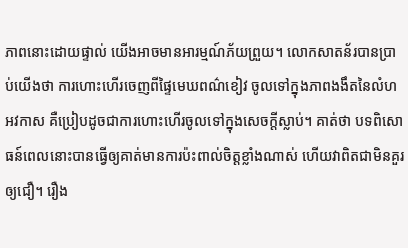ភាពនោះដោយផ្ទាល់ យើងអាចមានអារម្មណ៍ភ័យព្រួយ។ លោកសាតន័របានប្រាប់យើងថា ការហោះហើរចេញពីផ្ទៃមេឃពណ៌ខៀវ ចូលទៅក្នុងភាពងងឹតនៃលំហអវកាស គឺប្រៀបដូចជាការហោះហើរចូលទៅក្នុងសេចក្តីស្លាប់។ គាត់ថា បទពិសោធន៍ពេលនោះបានធ្វើឲ្យគាត់មានការប៉ះពាល់ចិត្តខ្លាំងណាស់ ហើយវាពិតជាមិនគួរឲ្យជឿ។ រឿង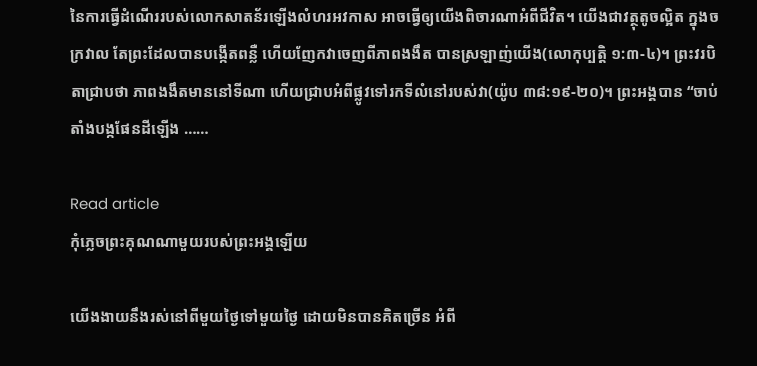នៃការធ្វើដំណើររបស់លោកសាតន័រឡើងលំហរអវកាស អាចធ្វើឲ្យយើងពិចារណាអំពីជីវិត។ យើងជាវត្ថុតូចល្អិត ក្នុងចក្រវាល តែព្រះដែលបានបង្កើតពន្លឺ ហើយញែកវាចេញពីភាពងងឹត បានស្រឡាញ់យើង(លោកុប្បត្ដិ ១:៣-៤)។ ព្រះវរបិតាជ្រាបថា ភាពងងឹតមាននៅទីណា ហើយជ្រាបអំពីផ្លូវទៅរកទីលំនៅរបស់វា(យ៉ូប ៣៨:១៩-២០)។ ព្រះអង្គបាន “ចាប់តាំងបង្កផែនដីឡើង ……

Read article
កុំភ្លេចព្រះគុណណាមួយរបស់ព្រះអង្គឡើយ

យើងងាយនឹងរស់នៅពីមួយថ្ងៃទៅមួយថ្ងៃ ដោយមិនបានគិតច្រើន អំពី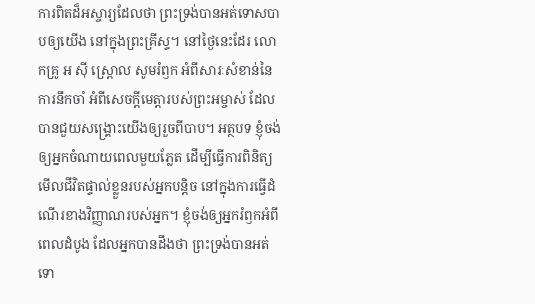ការពិតដ៏អស្ចារ្យដែលថា ព្រះទ្រង់បានអត់ទោសបាបឲ្យយើង នៅក្នុងព្រះគ្រីស្ទ។ នៅថ្ងៃនេះដែរ លោកគ្រូ អ ស៊ី ស្ព្រោល សូមរំឭក អំពីសារៈសំខាន់នៃការនឹកចាំ អំពីសេចក្តីមេត្តារបស់ព្រះអម្ចាស់ ដែលបានជួយសង្គ្រោះយើងឲ្យរួចពីបាប។ អត្ថបទ ខ្ញុំចង់ឲ្យអ្នកចំណាយពេលមួយភ្លែត ដើម្បីធ្វើការពិនិត្យមើលជីវិតផ្ទាល់ខ្លួនរបស់អ្នកបន្តិច នៅក្នុងការធ្វើដំណើរខាងវិញ្ញាណរបស់អ្នក។ ខ្ញុំចង់ឲ្យអ្នករំឭកអំពីពេលដំបូង ដែលអ្នកបានដឹងថា ព្រះទ្រង់បានអត់ទោ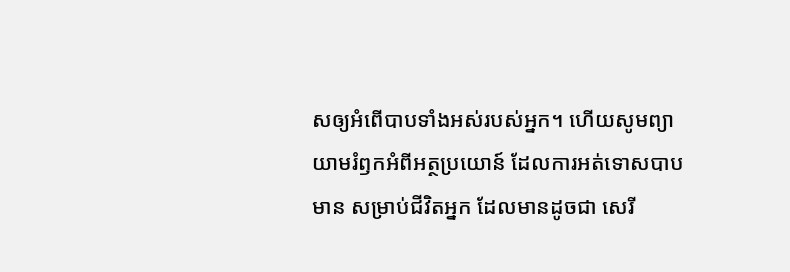សឲ្យអំពើបាបទាំងអស់របស់អ្នក។ ហើយសូមព្យាយាមរំឭកអំពីអត្ថប្រយោន៍ ដែលការអត់ទោសបាបមាន សម្រាប់ជីវិតអ្នក ដែលមានដូចជា សេរី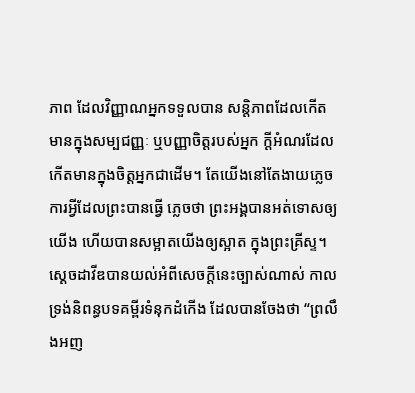ភាព ដែលវិញ្ញាណអ្នកទទួលបាន សន្តិភាពដែលកើតមានក្នុងសម្បជញ្ញៈ ឬបញ្ញាចិត្តរបស់អ្នក ក្តីអំណរដែលកើតមានក្នុងចិត្តអ្នកជាដើម។ តែយើងនៅតែងាយភ្លេចការអ្វីដែលព្រះបានធ្វើ ភ្លេចថា ព្រះអង្គបានអត់ទោសឲ្យយើង ហើយបានសម្អាតយើងឲ្យស្អាត ក្នុងព្រះគ្រីស្ទ។ ស្តេចដាវីឌបានយល់អំពីសេចក្តីនេះច្បាស់ណាស់ កាលទ្រង់និពន្ធបទគម្ពីរទំនុកដំកើង ដែលបានចែងថា “ព្រលឹងអញ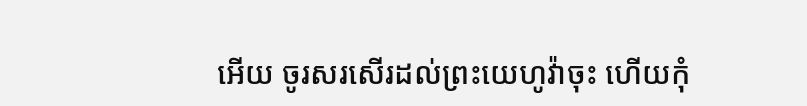អើយ ចូរសរសើរដល់ព្រះយេហូវ៉ាចុះ ហើយកុំ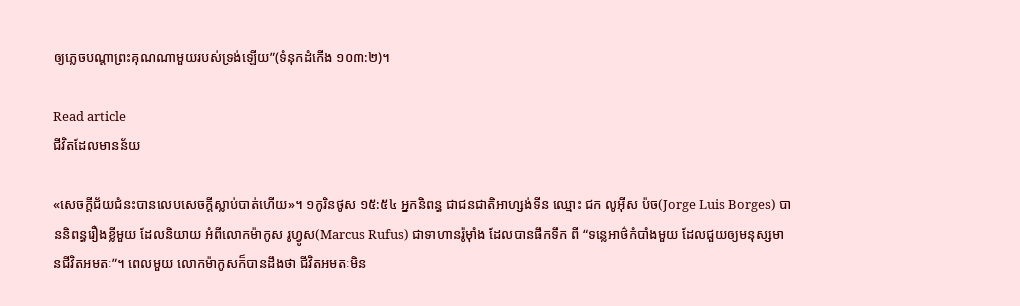ឲ្យភ្លេចបណ្តាព្រះគុណណាមួយរបស់ទ្រង់ឡើយ”(ទំនុកដំកើង ១០៣:២)។

Read article
ជីវិតដែលមានន័យ

«សេចក្តីជ័យជំនះបានលេបសេចក្តីស្លាប់បាត់ហើយ»។ ១កូរិនថូស ១៥:៥៤ អ្នកនិពន្ធ ជាជនជាតិអាហ្សង់ទីន ឈ្មោះ ជក លូអ៊ីស ប៉ច(Jorge Luis Borges) បាននិពន្ធរឿងខ្លីមួយ ដែលនិយាយ អំពីលោកម៉ាកូស រូហ្វូស(Marcus Rufus) ជាទាហានរ៉ូម៉ាំង ដែលបានផឹកទឹក ពី “ទន្លេអាថ៌កំបាំងមួយ ដែលជួយឲ្យមនុស្សមានជីវិតអមតៈ”។ ពេលមួយ លោកម៉ាកូសក៏បានដឹងថា ជីវិតអមតៈមិន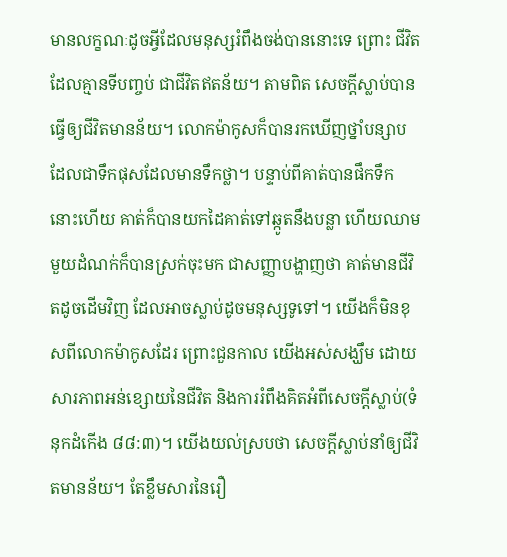មានលក្ខណៈដូចអ្វីដែលមនុស្សរំពឹងចង់បាននោះទេ ព្រោះ ជីវិតដែលគ្មានទីបញ្ចប់ ជាជីវិតឥតន័យ។ តាមពិត សេចក្តីស្លាប់បានធ្វើឲ្យជីវិតមានន័យ។ លោកម៉ាកូសក៏បានរកឃើញថ្នាំបន្សាប ដែលជាទឹកផុសដែលមានទឹកថ្លា។ បន្ទាប់ពីគាត់បានផឹកទឹកនោះហើយ គាត់ក៏បានយកដៃគាត់ទៅឆ្កូតនឹងបន្លា ហើយឈាមមួយដំណក់ក៏បានស្រក់ចុះមក ជាសញ្ញាបង្ហាញថា គាត់មានជីវិតដូចដើមវិញ ដែលអាចស្លាប់ដូចមនុស្សទូទៅ។ យើងក៏មិនខុសពីលោកម៉ាកូសដែរ ព្រោះជួនកាល យើងអស់សង្ឃឹម ដោយសារភាពអន់ខ្សោយនៃជីវិត និងការរំពឹងគិតអំពីសេចក្តីស្លាប់(ទំនុកដំកើង ៨៨:៣)។ យើងយល់ស្របថា សេចក្តីស្លាប់នាំឲ្យជីវិតមានន័យ។ តែខ្លឹមសារនៃរឿ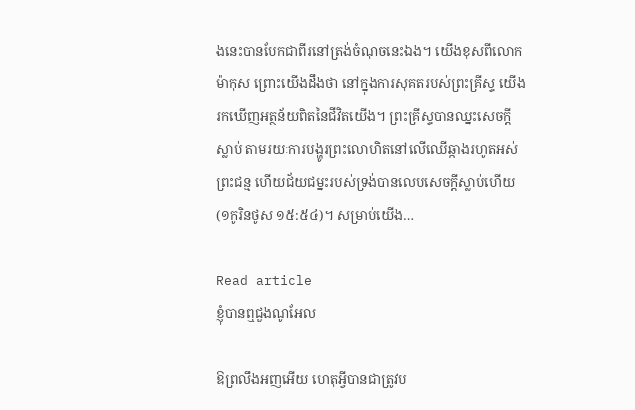ងនេះបានបែកជាពីរនៅត្រង់ចំណុចនេះឯង។ យើងខុសពីលោកម៉ាកុស ព្រោះយើងដឹងថា នៅក្នុងការសុគតរបស់ព្រះគ្រីស្ទ យើងរកឃើញអត្ថន័យពិតនៃជីវិតយើង។ ព្រះគ្រីស្ទបានឈ្នះសេចក្តីស្លាប់ តាមរយៈការបង្ហូរព្រះលោហិតនៅលើឈើឆ្កាងរហូតអស់ព្រះជន្ម ហើយជ័យជម្នះរបស់ទ្រង់បានលេបសេចក្តីស្លាប់ហើយ(១កូរិនថូស ១៥:៥៤)។ សម្រាប់យើង…

Read article
ខ្ញុំបានឮជួងណូអែល

ឱព្រលឹងអញអើយ ហេតុអ្វីបានជាត្រូវប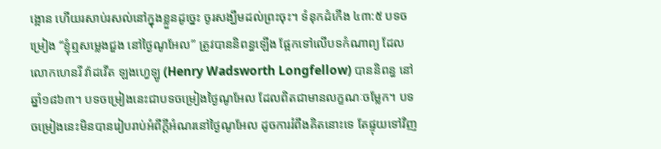ង្អោន ហើយរសាប់រសល់នៅក្នុងខ្លួនដូច្នេះ ចូរសង្ឃឹមដល់ព្រះចុះ។ ទំនុកដំកើង ៤៣:៥ បទចម្រៀង “ខ្ញុំឮសម្លេងជួង នៅថ្ងៃណូអែល” ត្រូវបាននិពន្ធឡើង ផ្អែកទៅលើបទកំណាព្យ ដែលលោកហេនរី វ៉ាដវើត ឡងហ្វេឡូ (Henry Wadsworth Longfellow) បាននិពន្ធ នៅឆ្នាំ១៨៦៣។ បទចម្រៀងនេះជាបទចម្រៀងថ្ងៃណូអែល ដែលពិតជាមានលក្ខណៈចម្លែក។ បទចម្រៀងនេះមិនបានរៀបរាប់អំពីក្តីអំណរនៅថ្ងៃណូអែល ដូចការរំពឹងគិតនោះទេ តែផ្ទុយទៅវិញ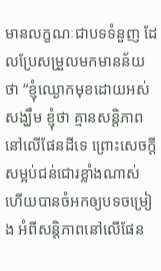មានលក្ខណៈជាបទទំនួញ ដែលប្រែសម្រួលមកមានន័យថា “ខ្ញុំឈ្ងោកមុខដោយអស់សង្ឃឹម ខ្ញុំថា គ្មានសន្តិភាពនៅលើផែនដីទេ ព្រោះសេចក្តីសម្អប់ជន់ជោរខ្លាំងណាស់ ហើយបានចំអកឲ្យបទចម្រៀង អំពីសន្តិភាពនៅលើផែន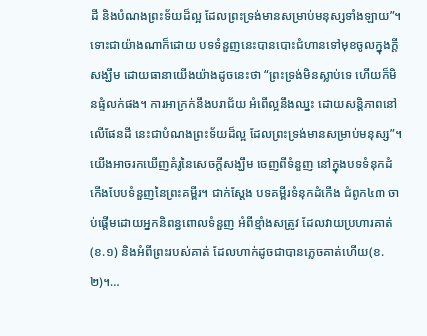ដី និងបំណងព្រះទ័យដ៏ល្អ ដែលព្រះទ្រង់មានសម្រាប់មនុស្សទាំងឡាយ”។ ទោះជាយ៉ាងណាក៏ដោយ បទទំនួញនេះបានបោះជំហានទៅមុខចូលក្នុងក្តីសង្ឃឹម ដោយធានាយើងយ៉ាងដូចនេះថា “ព្រះទ្រង់មិនស្លាប់ទេ ហើយក៏មិនផ្ទំលក់ផង។ ការអាក្រក់នឹងបរាជ័យ អំពើល្អនឹងឈ្នះ ដោយសន្តិភាពនៅលើផែនដី នេះជាបំណងព្រះទ័យដ៏ល្អ ដែលព្រះទ្រង់មានសម្រាប់មនុស្ស”។ យើងអាចរកឃើញគំរូនៃសេចក្តីសង្ឃឹម ចេញពីទំនួញ នៅក្នុងបទទំនុកដំកើងបែបទំនួញនៃព្រះគម្ពីរ។ ជាក់ស្តែង បទគម្ពីរទំនុកដំកើង ជំពូក៤៣ ចាប់ផ្តើមដោយអ្នកនិពន្ធពោលទំនួញ អំពីខ្មាំងសត្រូវ ដែលវាយប្រហារគាត់(ខ.១) និងអំពីព្រះរបស់គាត់ ដែលហាក់ដូចជាបានភ្លេចគាត់ហើយ(ខ.២)។…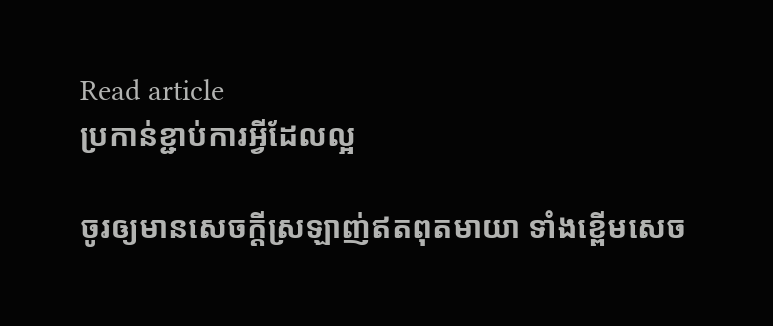Read article
ប្រកាន់ខ្ជាប់ការអ្វីដែលល្អ

ចូរឲ្យមានសេចក្តីស្រឡាញ់ឥតពុតមាយា ទាំងខ្ពើមសេច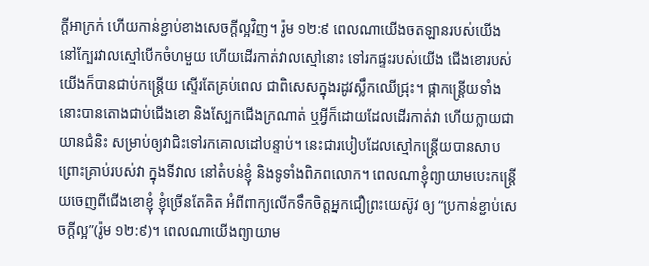ក្តីអាក្រក់ ហើយកាន់ខ្ជាប់ខាងសេចក្តីល្អវិញ។ រ៉ូម ១២:៩ ពេលណាយើងចតឡានរបស់យើង នៅក្បែរវាលស្មៅបើកចំហមួយ ហើយដើរកាត់វាលស្មៅនោះ ទៅរកផ្ទះរបស់យើង ជើងខោរបស់យើងក៏បានជាប់កន្ត្រើយ ស្ទើរតែគ្រប់ពេល ជាពិសេសក្នុងរដូវស្លឹកឈើជ្រុះ។ ផ្កាកន្ត្រើយទាំងនោះបានតោងជាប់ជើងខោ និងស្បែកជើងក្រណាត់ ឬអ្វីក៏ដោយដែលដើរកាត់វា ហើយក្លាយជាយានជំនិះ សម្រាប់ឲ្យវាជិះទៅរកគោលដៅបន្ទាប់។ នេះជារបៀបដែលស្មៅកន្ត្រើយបានសាបព្រោះគ្រាប់របស់វា ក្នុងទីវាល នៅតំបន់ខ្ញុំ និងទូទាំងពិភពលោក។ ពេលណាខ្ញុំព្យាយាមបេះកន្ត្រើយចេញពីជើងខោខ្ញុំ ខ្ញុំច្រើនតែគិត អំពីពាក្យលើកទឹកចិត្តអ្នកជឿព្រះយេស៊ូវ ឲ្យ “ប្រកាន់ខ្ជាប់សេចក្តីល្អ”(រ៉ូម ១២:៩)។ ពេលណាយើងព្យាយាម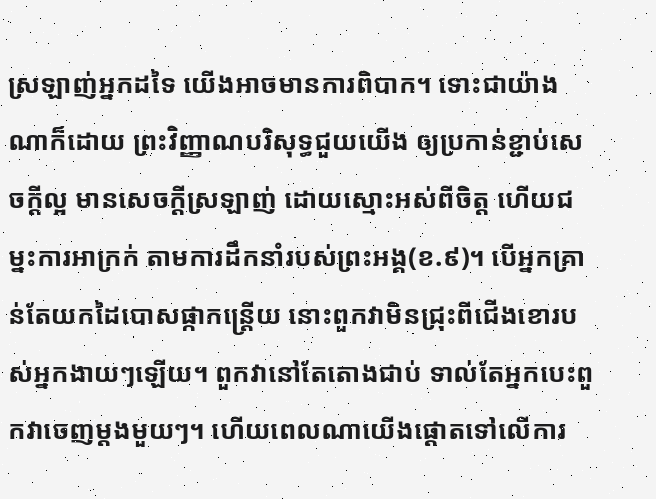ស្រឡាញ់អ្នកដទៃ យើងអាចមានការពិបាក។ ទោះជាយ៉ាងណាក៏ដោយ ព្រះវិញ្ញាណបរិសុទ្ធជួយយើង ឲ្យប្រកាន់ខ្ជាប់សេចក្តីល្អ មានសេចក្តីស្រឡាញ់ ដោយស្មោះអស់ពីចិត្ត ហើយជម្នះការអាក្រក់ តាមការដឹកនាំរបស់ព្រះអង្គ(ខ.៩)។ បើអ្នកគ្រាន់តែយកដៃបោសផ្កាកន្ត្រើយ នោះពួកវាមិនជ្រុះពីជើងខោរបស់អ្នកងាយៗឡើយ។ ពួកវានៅតែតោងជាប់ ទាល់តែអ្នកបេះពួកវាចេញម្តងមួយៗ។ ហើយពេលណាយើងផ្ដោតទៅលើការ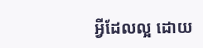អ្វីដែលល្អ ដោយ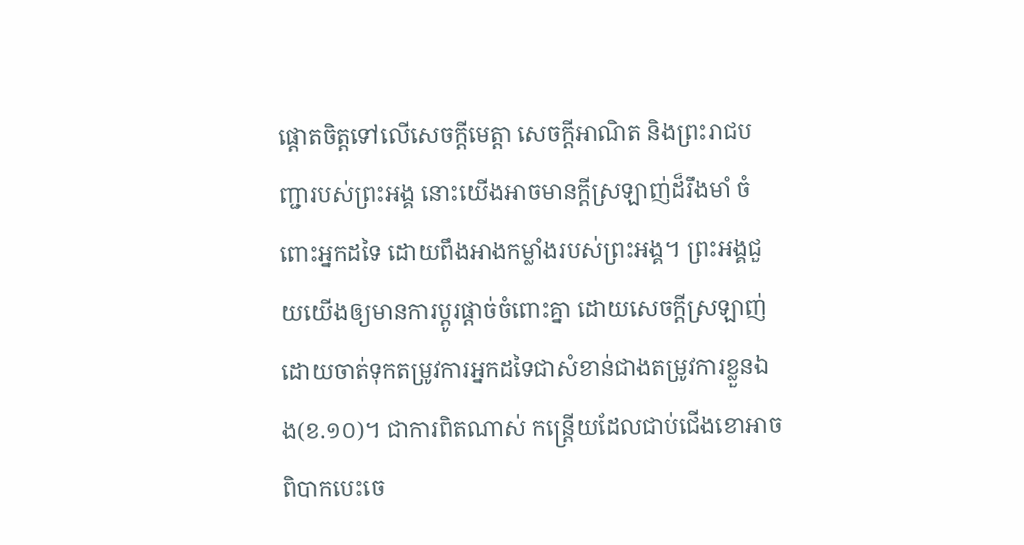ផ្ដោតចិត្តទៅលើសេចក្តីមេត្តា សេចក្តីអាណិត និងព្រះរាជបញ្ជារបស់ព្រះអង្គ នោះយើងអាចមានក្តីស្រឡាញ់ដ៏រឹងមាំ ចំពោះអ្នកដទៃ ដោយពឹងអាងកម្លាំងរបស់ព្រះអង្គ។ ព្រះអង្គជួយយើងឲ្យមានការប្តូរផ្តាច់ចំពោះគ្នា ដោយសេចក្តីស្រឡាញ់ ដោយចាត់ទុកតម្រូវការអ្នកដទៃជាសំខាន់ជាងតម្រូវការខ្លួនឯង(ខ.១០)។ ជាការពិតណាស់ កន្ត្រើយដែលជាប់ជើងខោអាចពិបាកបេះចេ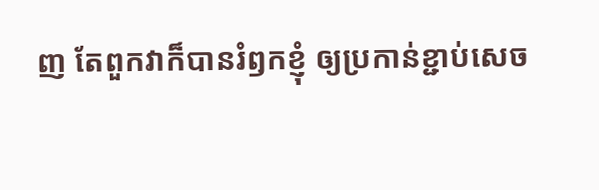ញ តែពួកវាក៏បានរំឭកខ្ញុំ ឲ្យប្រកាន់ខ្ជាប់សេច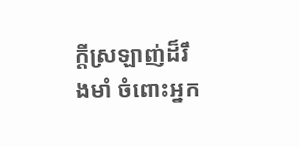ក្តីស្រឡាញ់ដ៏រឹងមាំ ចំពោះអ្នក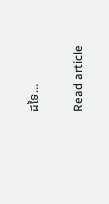ដទៃ…

Read article